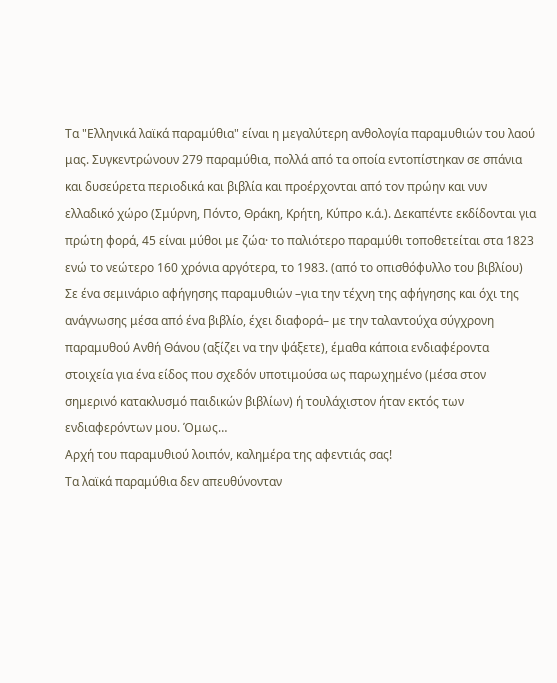Τα "Ελληνικά λαϊκά παραμύθια" είναι η μεγαλύτερη ανθολογία παραμυθιών του λαού μας. Συγκεντρώνουν 279 παραμύθια, πολλά από τα οποία εντοπίστηκαν σε σπάνια και δυσεύρετα περιοδικά και βιβλία και προέρχονται από τον πρώην και νυν ελλαδικό χώρο (Σμύρνη, Πόντο, Θράκη, Κρήτη, Κύπρο κ.ά.). Δεκαπέντε εκδίδονται για πρώτη φορά, 45 είναι μύθοι με ζώα· το παλιότερο παραμύθι τοποθετείται στα 1823 ενώ το νεώτερο 160 χρόνια αργότερα, το 1983. (από το οπισθόφυλλο του βιβλίου)
Σε ένα σεμινάριο αφήγησης παραμυθιών –για την τέχνη της αφήγησης και όχι της ανάγνωσης μέσα από ένα βιβλίο, έχει διαφορά– με την ταλαντούχα σύγχρονη παραμυθού Ανθή Θάνου (αξίζει να την ψάξετε), έμαθα κάποια ενδιαφέροντα στοιχεία για ένα είδος που σχεδόν υποτιμούσα ως παρωχημένο (μέσα στον σημερινό κατακλυσμό παιδικών βιβλίων) ή τουλάχιστον ήταν εκτός των ενδιαφερόντων μου. Όμως…
Αρχή του παραμυθιού λοιπόν, καλημέρα της αφεντιάς σας!
Τα λαϊκά παραμύθια δεν απευθύνονταν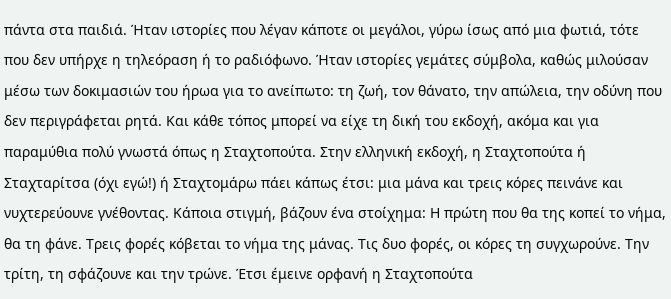πάντα στα παιδιά. Ήταν ιστορίες που λέγαν κάποτε οι μεγάλοι, γύρω ίσως από μια φωτιά, τότε που δεν υπήρχε η τηλεόραση ή το ραδιόφωνο. Ήταν ιστορίες γεμάτες σύμβολα, καθώς μιλούσαν μέσω των δοκιμασιών του ήρωα για το ανείπωτο: τη ζωή, τον θάνατο, την απώλεια, την οδύνη που δεν περιγράφεται ρητά. Και κάθε τόπος μπορεί να είχε τη δική του εκδοχή, ακόμα και για παραμύθια πολύ γνωστά όπως η Σταχτοπούτα. Στην ελληνική εκδοχή, η Σταχτοπούτα ή Σταχταρίτσα (όχι εγώ!) ή Σταχτομάρω πάει κάπως έτσι: μια μάνα και τρεις κόρες πεινάνε και νυχτερεύουνε γνέθοντας. Κάποια στιγμή, βάζουν ένα στοίχημα: Η πρώτη που θα της κοπεί το νήμα, θα τη φάνε. Τρεις φορές κόβεται το νήμα της μάνας. Τις δυο φορές, οι κόρες τη συγχωρούνε. Την τρίτη, τη σφάζουνε και την τρώνε. Έτσι έμεινε ορφανή η Σταχτοπούτα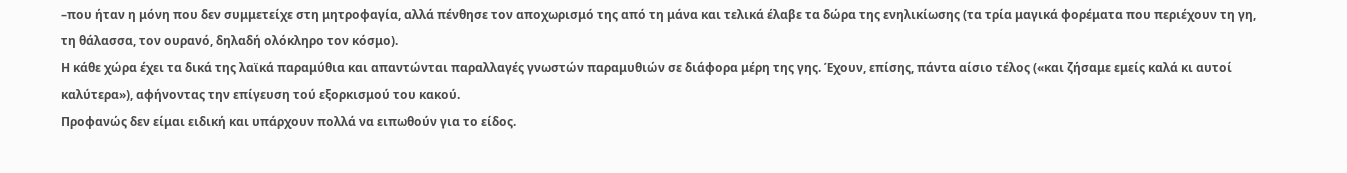–που ήταν η μόνη που δεν συμμετείχε στη μητροφαγία, αλλά πένθησε τον αποχωρισμό της από τη μάνα και τελικά έλαβε τα δώρα της ενηλικίωσης (τα τρία μαγικά φορέματα που περιέχουν τη γη, τη θάλασσα, τον ουρανό, δηλαδή ολόκληρο τον κόσμο).
Η κάθε χώρα έχει τα δικά της λαϊκά παραμύθια και απαντώνται παραλλαγές γνωστών παραμυθιών σε διάφορα μέρη της γης. Έχουν, επίσης, πάντα αίσιο τέλος («και ζήσαμε εμείς καλά κι αυτοί καλύτερα»), αφήνοντας την επίγευση τού εξορκισμού του κακού.
Προφανώς δεν είμαι ειδική και υπάρχουν πολλά να ειπωθούν για το είδος.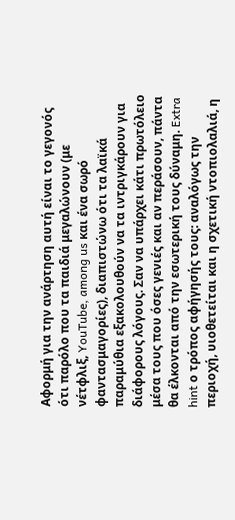Αφορμή για την ανάρτηση αυτή είναι το γεγονός ότι παρόλο που τα παιδιά μεγαλώνουν (με νέτφλιξ, YouTube, among us και ένα σωρό φαντασμαγορίες), διαπιστώνω ότι τα λαϊκά παραμύθια εξακολουθούν να τα ιντριγκάρουν για διάφορους λόγους. Σαν να υπάρχει κάτι πρωτόλειο μέσα τους που όσες γενιές και αν περάσουν, πάντα θα έλκονται από την εσωτερική τους δύναμη. Extra hint ο τρόπος αφήγησής τους: αναλόγως την περιοχή, υιοθετείται και η σχετική ντοπιολαλιά, η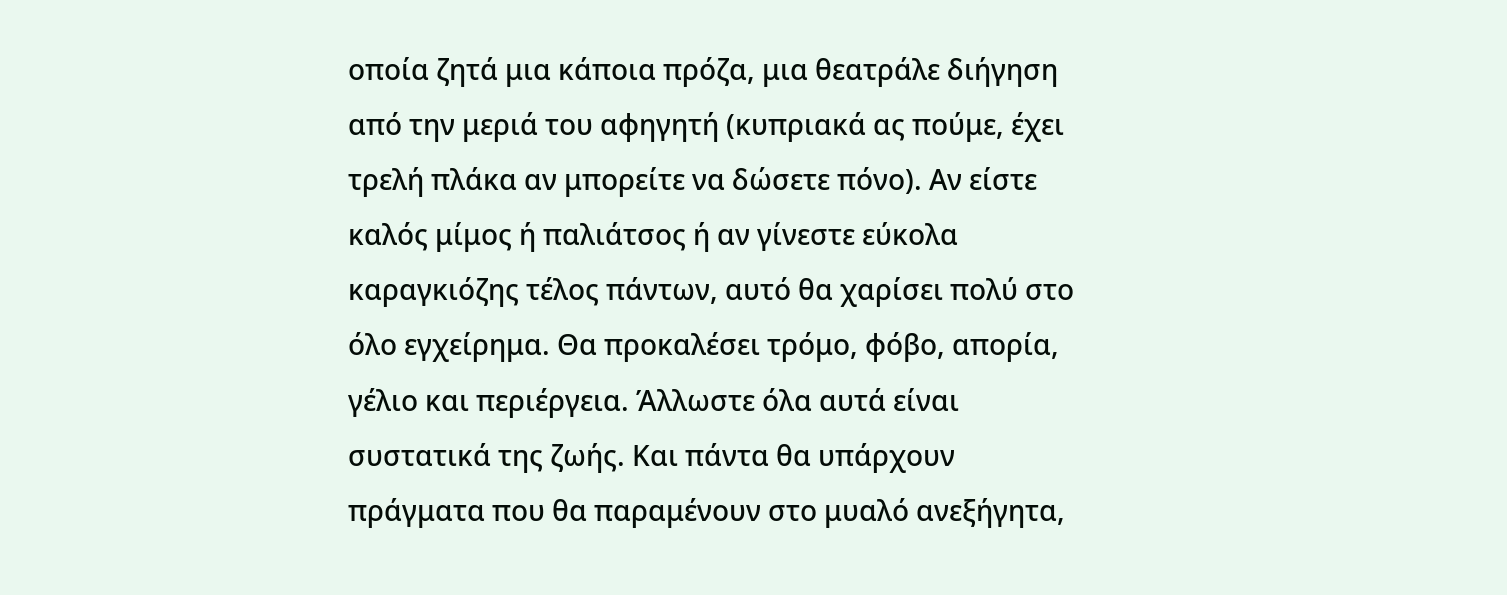οποία ζητά μια κάποια πρόζα, μια θεατράλε διήγηση από την μεριά του αφηγητή (κυπριακά ας πούμε, έχει τρελή πλάκα αν μπορείτε να δώσετε πόνο). Αν είστε καλός μίμος ή παλιάτσος ή αν γίνεστε εύκολα καραγκιόζης τέλος πάντων, αυτό θα χαρίσει πολύ στο όλο εγχείρημα. Θα προκαλέσει τρόμο, φόβο, απορία, γέλιο και περιέργεια. Άλλωστε όλα αυτά είναι συστατικά της ζωής. Και πάντα θα υπάρχουν πράγματα που θα παραμένουν στο μυαλό ανεξήγητα,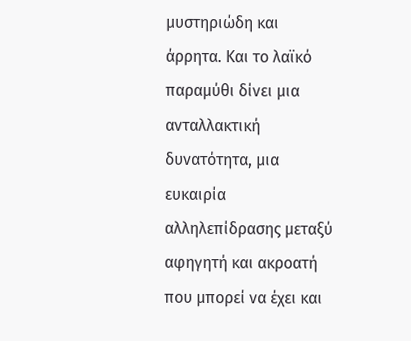μυστηριώδη και άρρητα. Και το λαϊκό παραμύθι δίνει μια ανταλλακτική δυνατότητα, μια ευκαιρία αλληλεπίδρασης μεταξύ αφηγητή και ακροατή που μπορεί να έχει και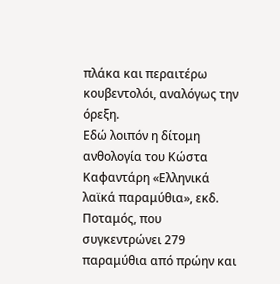πλάκα και περαιτέρω κουβεντολόι, αναλόγως την όρεξη.
Εδώ λοιπόν η δίτομη ανθολογία του Κώστα Καφαντάρη «Ελληνικά λαϊκά παραμύθια», εκδ. Ποταμός, που συγκεντρώνει 279 παραμύθια από πρώην και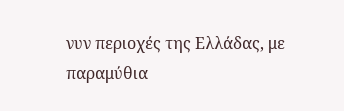νυν περιοχές της Ελλάδας, με παραμύθια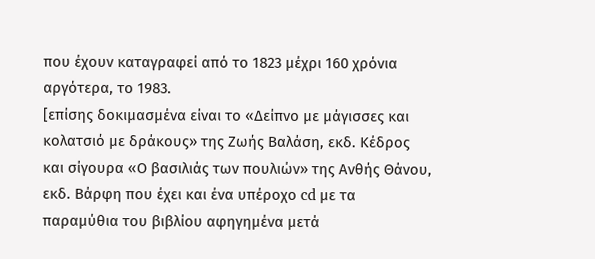που έχουν καταγραφεί από το 1823 μέχρι 160 χρόνια αργότερα, το 1983.
[επίσης δοκιμασμένα είναι το «Δείπνο με μάγισσες και κολατσιό με δράκους» της Ζωής Βαλάση, εκδ. Κέδρος και σίγουρα «Ο βασιλιάς των πουλιών» της Ανθής Θάνου, εκδ. Βάρφη που έχει και ένα υπέροχο cd με τα παραμύθια του βιβλίου αφηγημένα μετά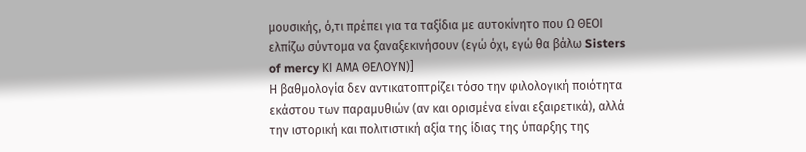μουσικής, ό,τι πρέπει για τα ταξίδια με αυτοκίνητο που Ω ΘΕΟΙ ελπίζω σύντομα να ξαναξεκινήσουν (εγώ όχι, εγώ θα βάλω Sisters of mercy ΚΙ ΑΜΑ ΘΕΛΟΥΝ)]
Η βαθμολογία δεν αντικατοπτρίζει τόσο την φιλολογική ποιότητα εκάστου των παραμυθιών (αν και ορισμένα είναι εξαιρετικά), αλλά την ιστορική και πολιτιστική αξία της ίδιας της ύπαρξης της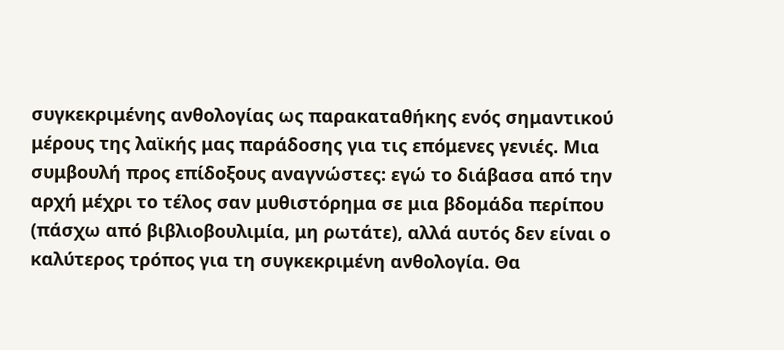συγκεκριμένης ανθολογίας ως παρακαταθήκης ενός σημαντικού μέρους της λαϊκής μας παράδοσης για τις επόμενες γενιές. Μια συμβουλή προς επίδοξους αναγνώστες: εγώ το διάβασα από την αρχή μέχρι το τέλος σαν μυθιστόρημα σε μια βδομάδα περίπου (πάσχω από βιβλιοβουλιμία, μη ρωτάτε), αλλά αυτός δεν είναι ο καλύτερος τρόπος για τη συγκεκριμένη ανθολογία. Θα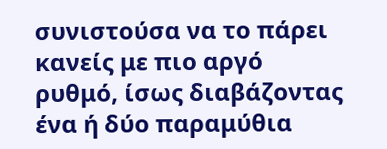συνιστούσα να το πάρει κανείς με πιο αργό ρυθμό, ίσως διαβάζοντας ένα ή δύο παραμύθια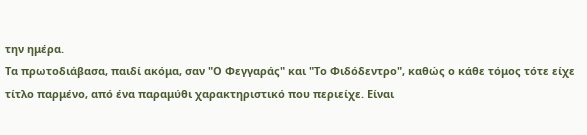την ημέρα.
Τα πρωτοδιάβασα, παιδί ακόμα, σαν "Ο Φεγγαράς" και "Το Φιδόδεντρο", καθώς ο κάθε τόμος τότε είχε τίτλο παρμένο, από ένα παραμύθι χαρακτηριστικό που περιείχε. Είναι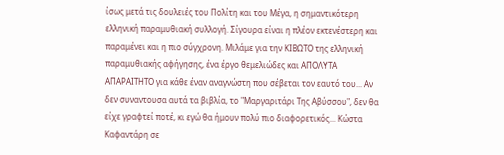ίσως μετά τις δουλειές του Πολίτη και του Μέγα, η σημαντικότερη ελληνική παραμυθιακή συλλογή. Σίγουρα είναι η πλέον εκτενέστερη και παραμένει και η πιο σύγχρονη. Μιλάμε για την ΚΙΒΩΤΟ της ελληνική παραμυθιακής αφήγησης, ένα έργο θεμελιώδες και ΑΠΟΛΥΤΑ ΑΠΑΡΑΙΤΗΤΟ για κάθε έναν αναγνώστη που σέβεται τον εαυτό του... Αν δεν συναντουσα αυτά τα βιβλία, το "Μαργαριτάρι Της Αβύσσου", δεν θα είχε γραφτεί ποτέ, κι εγώ θα ήμουν πολύ πιο διαφορετικός... Κώστα Καφαντάρη σε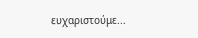ευχαριστούμε...